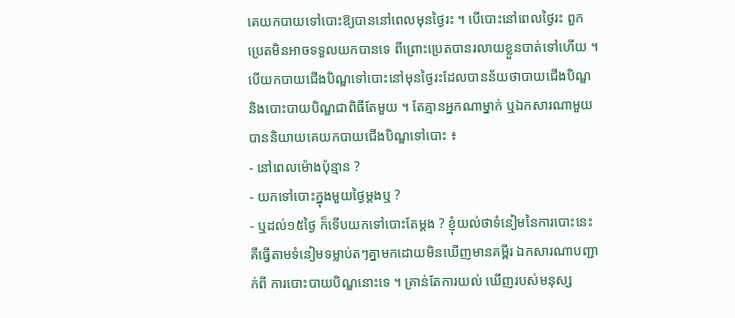គេយកបាយទៅបោះឱ្យបាននៅពេលមុនថ្ងៃរះ ។ បើបោះនៅពេលថ្ងៃរះ ពួកប្រេតមិនអាចទទួលយកបានទេ ពីព្រោះប្រេតបានរលាយខ្លួនបាត់ទៅហើយ ។ បើយកបាយជើងបិណ្ឌទៅបោះនៅមុនថ្ងៃរះដែលបានន័យថាបាយជើងបិណ្ឌ និងបោះបាយបិណ្ឌជាពិធីតែមួយ ។ តែគ្មានអ្នកណាម្នាក់ ឬឯកសារណាមួយ បាននិយាយគេយកបាយជើងបិណ្ឌទៅបោះ ៖
- នៅពេលម៉ោងប៉ុន្មាន ?
- យកទៅបោះក្នុងមួយថ្ងៃម្តងឬ ?
- ឬដល់១៥ថ្ងៃ ក៏ទើបយកទៅបោះតែម្តង ? ខ្ញុំយល់ថាទំនៀមនៃការបោះនេះ គឺធ្វើតាមទំនៀមទម្លាប់តៗគ្នាមកដោយមិនឃើញមានគម្ពីរ ឯកសារណាបញ្ជាក់ពី ការបោះបាយបិណ្ឌនោះទេ ។ គ្រាន់តែការយល់ ឃើញរបស់មនុស្ស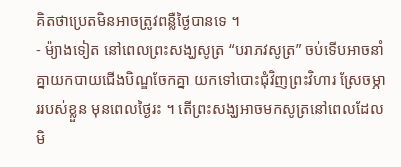គិតថាប្រេតមិនអាចត្រូវពន្លឺថ្ងៃបានទេ ។
- ម៉្យាងទៀត នៅពេលព្រះសង្ឃសូត្រ “បរាភវសូត្រ” ចប់ទើបអាចនាំគ្នាយកបាយជើងបិណ្ឌចែកគ្នា យកទៅបោះជុំវិញព្រះវិហារ ស្រែចម្ភាររបស់ខ្លួន មុនពេលថ្ងៃរះ ។ តើព្រះសង្ឃអាចមកសូត្រនៅពេលដែលមិ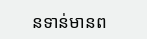នទាន់មានព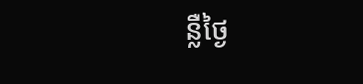ន្លឺថ្ងៃ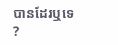បានដែរឬទេ ?